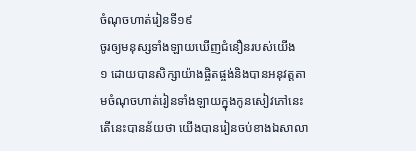ចំណុចហាត់រៀនទី១៩
ចូរឲ្យមនុស្សទាំងឡាយឃើញជំនឿនរបស់យើង
១ ដោយបានសិក្សាយ៉ាងផ្ចិតផ្ចង់និងបានអនុវត្តតាមចំណុចហាត់រៀនទាំងឡាយក្នុងកូនសៀវភៅនេះ តើនេះបានន័យថា យើងបានរៀនចប់ខាងឯសាលា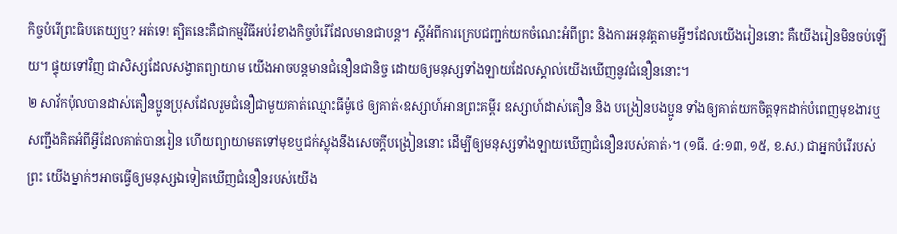កិច្ចបំរើព្រះធិបតេយ្យឬ? អត់ទេ! ត្បិតនេះគឺជាកម្មវិធីអប់រំខាងកិច្ចបំរើដែលមានជាបន្ត។ ស្តីអំពីការក្រេបជញ្ជក់យកចំណេះអំពីព្រះ និងការអនុវត្តតាមអ្វីៗដែលយើងរៀននោះ គឺយើងរៀនមិនចប់ឡើយ។ ផ្ទុយទៅវិញ ជាសិស្សដែលសង្វាតព្យាយាម យើងអាចបន្តមានជំនឿនជានិច្ច ដោយឲ្យមនុស្សទាំងឡាយដែលស្គាល់យើងឃើញនូវជំនឿននោះ។
២ សាវ័កប៉ុលបានដាស់តឿនប្អូនប្រុសដែលរួមជំនឿជាមួយគាត់ឈ្មោះធីម៉ូថេ ឲ្យគាត់‹ឧស្សាហ៍អានព្រះគម្ពីរ ឧស្សាហ៍ដាស់តឿន និង បង្រៀនបងប្អូន ទាំងឲ្យគាត់យកចិត្តទុកដាក់បំពេញមុខងារឬសញ្ជឹងគិតអំពីអ្វីដែលគាត់បានរៀន ហើយព្យាយាមតទៅមុខឬជក់ស្លុងនឹងសេចក្ដីបង្រៀននោះ ដើម្បីឲ្យមនុស្សទាំងឡាយឃើញជំនឿនរបស់គាត់›។ (១ធី. ៤:១៣, ១៥, ខ.ស.) ជាអ្នកបំរើរបស់ព្រះ យើងម្នាក់ៗអាចធ្វើឲ្យមនុស្សឯទៀតឃើញជំនឿនរបស់យើង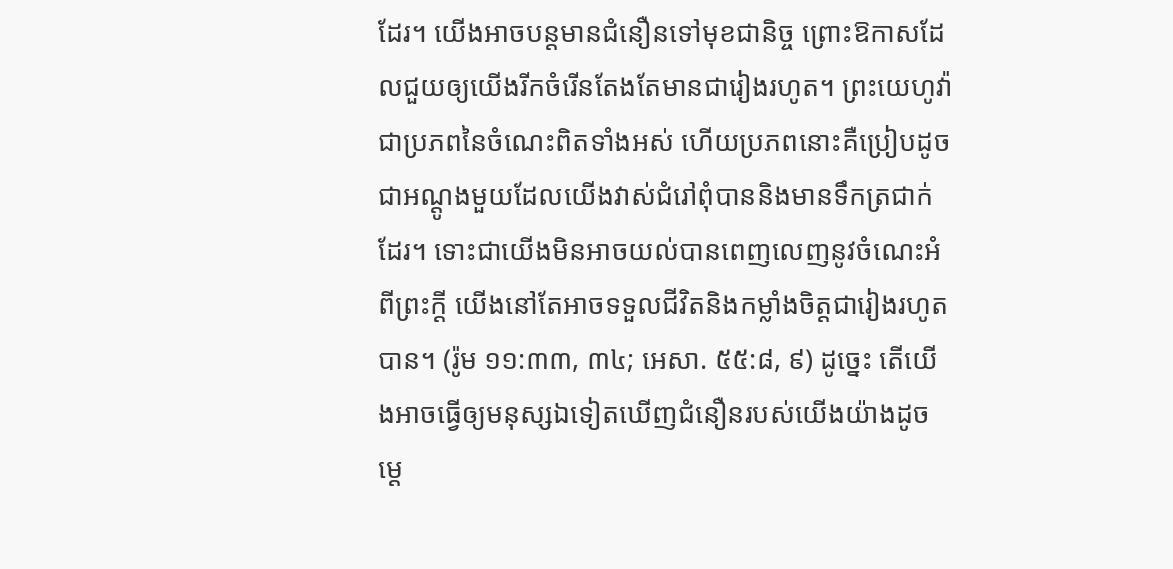ដែរ។ យើងអាចបន្តមានជំនឿនទៅមុខជានិច្ច ព្រោះឱកាសដែលជួយឲ្យយើងរីកចំរើនតែងតែមានជារៀងរហូត។ ព្រះយេហូវ៉ាជាប្រភពនៃចំណេះពិតទាំងអស់ ហើយប្រភពនោះគឺប្រៀបដូចជាអណ្ដូងមួយដែលយើងវាស់ជំរៅពុំបាននិងមានទឹកត្រជាក់ដែរ។ ទោះជាយើងមិនអាចយល់បានពេញលេញនូវចំណេះអំពីព្រះក្ដី យើងនៅតែអាចទទួលជីវិតនិងកម្លាំងចិត្តជារៀងរហូតបាន។ (រ៉ូម ១១:៣៣, ៣៤; អេសា. ៥៥:៨, ៩) ដូច្នេះ តើយើងអាចធ្វើឲ្យមនុស្សឯទៀតឃើញជំនឿនរបស់យើងយ៉ាងដូចម្ដេ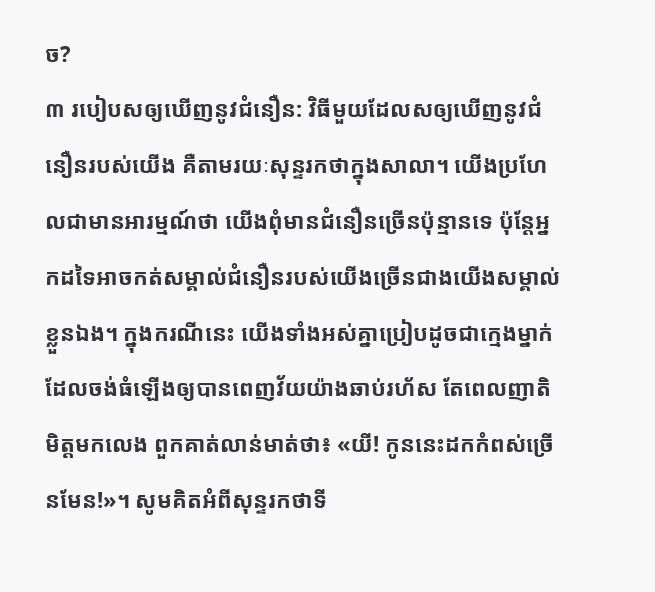ច?
៣ របៀបសឲ្យឃើញនូវជំនឿន: វិធីមួយដែលសឲ្យឃើញនូវជំនឿនរបស់យើង គឺតាមរយៈសុន្ទរកថាក្នុងសាលា។ យើងប្រហែលជាមានអារម្មណ៍ថា យើងពុំមានជំនឿនច្រើនប៉ុន្មានទេ ប៉ុន្តែអ្នកដទៃអាចកត់សម្គាល់ជំនឿនរបស់យើងច្រើនជាងយើងសម្គាល់ខ្លួនឯង។ ក្នុងករណីនេះ យើងទាំងអស់គ្នាប្រៀបដូចជាក្មេងម្នាក់ដែលចង់ធំឡើងឲ្យបានពេញវ័យយ៉ាងឆាប់រហ័ស តែពេលញាតិមិត្តមកលេង ពួកគាត់លាន់មាត់ថា៖ «យី! កូននេះដកកំពស់ច្រើនមែន!»។ សូមគិតអំពីសុន្ទរកថាទី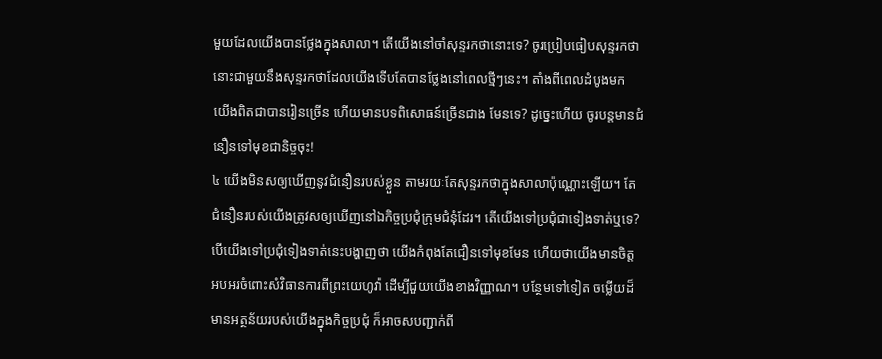មួយដែលយើងបានថ្លែងក្នុងសាលា។ តើយើងនៅចាំសុន្ទរកថានោះទេ? ចូរប្រៀបធៀបសុន្ទរកថានោះជាមួយនឹងសុន្ទរកថាដែលយើងទើបតែបានថ្លែងនៅពេលថ្មីៗនេះ។ តាំងពីពេលដំបូងមក យើងពិតជាបានរៀនច្រើន ហើយមានបទពិសោធន៍ច្រើនជាង មែនទេ? ដូច្នេះហើយ ចូរបន្តមានជំនឿនទៅមុខជានិច្ចចុះ!
៤ យើងមិនសឲ្យឃើញនូវជំនឿនរបស់ខ្លួន តាមរយៈតែសុន្ទរកថាក្នុងសាលាប៉ុណ្ណោះឡើយ។ តែជំនឿនរបស់យើងត្រូវសឲ្យឃើញនៅឯកិច្ចប្រជុំក្រុមជំនុំដែរ។ តើយើងទៅប្រជុំជាទៀងទាត់ឬទេ? បើយើងទៅប្រជុំទៀងទាត់នេះបង្ហាញថា យើងកំពុងតែជឿនទៅមុខមែន ហើយថាយើងមានចិត្តអបអរចំពោះសំវិធានការពីព្រះយេហូវ៉ា ដើម្បីជួយយើងខាងវិញ្ញាណ។ បន្ថែមទៅទៀត ចម្លើយដ៏មានអត្ថន័យរបស់យើងក្នុងកិច្ចប្រជុំ ក៏អាចសបញ្ជាក់ពី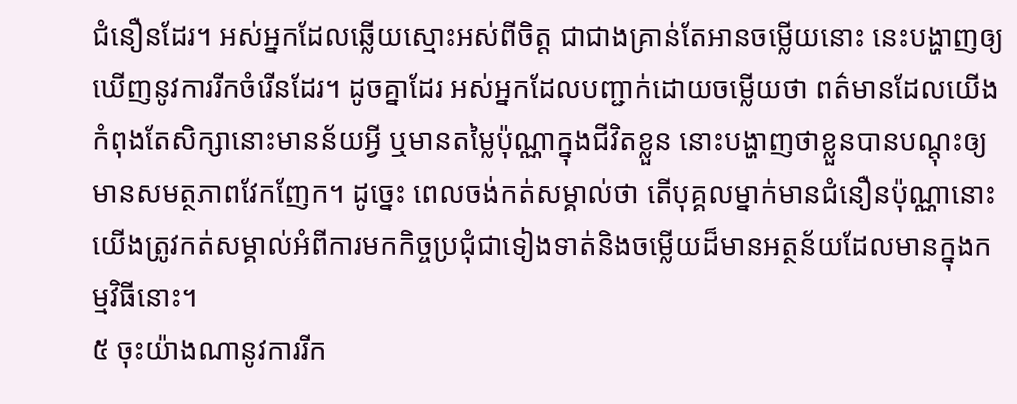ជំនឿនដែរ។ អស់អ្នកដែលឆ្លើយស្មោះអស់ពីចិត្ត ជាជាងគ្រាន់តែអានចម្លើយនោះ នេះបង្ហាញឲ្យឃើញនូវការរីកចំរើនដែរ។ ដូចគ្នាដែរ អស់អ្នកដែលបញ្ជាក់ដោយចម្លើយថា ពត៌មានដែលយើងកំពុងតែសិក្សានោះមានន័យអ្វី ឬមានតម្លៃប៉ុណ្ណាក្នុងជីវិតខ្លួន នោះបង្ហាញថាខ្លួនបានបណ្ដុះឲ្យមានសមត្ថភាពវែកញែក។ ដូច្នេះ ពេលចង់កត់សម្គាល់ថា តើបុគ្គលម្នាក់មានជំនឿនប៉ុណ្ណានោះ យើងត្រូវកត់សម្គាល់អំពីការមកកិច្ចប្រជុំជាទៀងទាត់និងចម្លើយដ៏មានអត្ថន័យដែលមានក្នុងកម្មវិធីនោះ។
៥ ចុះយ៉ាងណានូវការរីក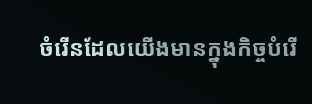ចំរើនដែលយើងមានក្នុងកិច្ចបំរើ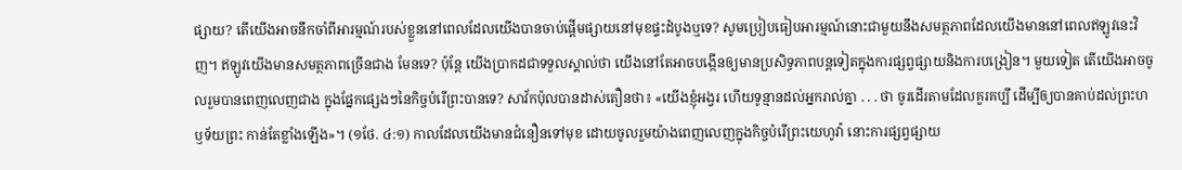ផ្សាយ? តើយើងអាចនឹកចាំពីអារម្មណ៍របស់ខ្លួននៅពេលដែលយើងបានចាប់ផ្ដើមផ្សាយនៅមុខផ្ទះដំបូងឬទេ? សូមប្រៀបធៀបអារម្មណ៍នោះជាមួយនឹងសមត្ថភាពដែលយើងមាននៅពេលឥឡូវនេះវិញ។ ឥឡូវយើងមានសមត្ថភាពច្រើនជាង មែនទេ? ប៉ុន្តែ យើងប្រាកដជាទទួលស្គាល់ថា យើងនៅតែអាចបង្កើនឲ្យមានប្រសិទ្ធភាពបន្តទៀតក្នុងការផ្សព្វផ្សាយនិងការបង្រៀន។ មួយទៀត តើយើងអាចចូលរួមបានពេញលេញជាង ក្នុងផ្នែកផ្សេងៗនៃកិច្ចបំរើព្រះបានទេ? សាវ័កប៉ុលបានដាស់តឿនថា៖ «យើងខ្ញុំអង្វរ ហើយទូន្មានដល់អ្នករាល់គ្នា . . . ថា ចូរដើរតាមដែលគួរគប្បី ដើម្បីឲ្យបានគាប់ដល់ព្រះហឫទ័យព្រះ កាន់តែខ្លាំងឡើង»។ (១ថែ. ៤:១) កាលដែលយើងមានជំនឿនទៅមុខ ដោយចូលរួមយ៉ាងពេញលេញក្នុងកិច្ចបំរើព្រះយេហូវ៉ា នោះការផ្សព្វផ្សាយ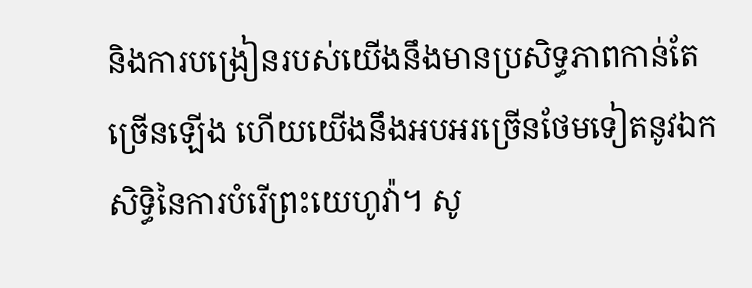និងការបង្រៀនរបស់យើងនឹងមានប្រសិទ្ធភាពកាន់តែច្រើនឡើង ហើយយើងនឹងអបអរច្រើនថែមទៀតនូវឯកសិទ្ធិនៃការបំរើព្រះយេហូវ៉ា។ សូ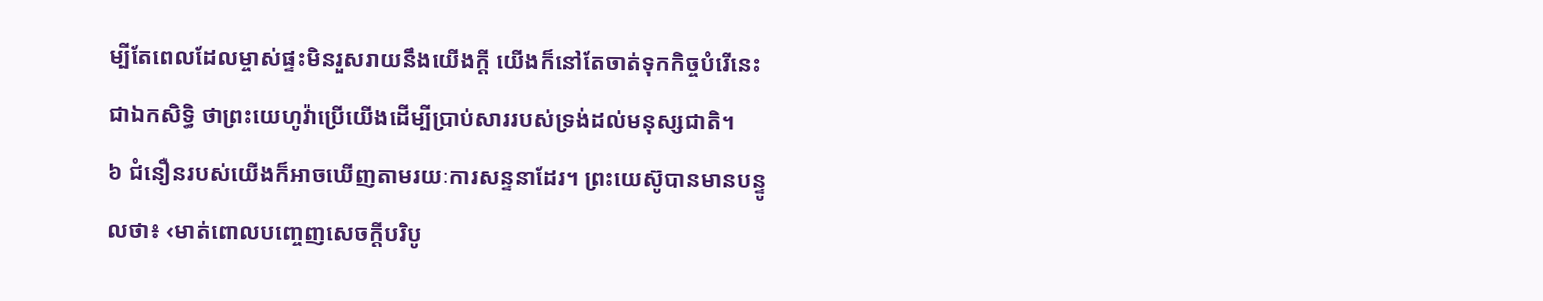ម្បីតែពេលដែលម្ចាស់ផ្ទះមិនរួសរាយនឹងយើងក្ដី យើងក៏នៅតែចាត់ទុកកិច្ចបំរើនេះជាឯកសិទ្ធិ ថាព្រះយេហូវ៉ាប្រើយើងដើម្បីប្រាប់សាររបស់ទ្រង់ដល់មនុស្សជាតិ។
៦ ជំនឿនរបស់យើងក៏អាចឃើញតាមរយៈការសន្ទនាដែរ។ ព្រះយេស៊ូបានមានបន្ទូលថា៖ ‹មាត់ពោលបញ្ចេញសេចក្ដីបរិបូ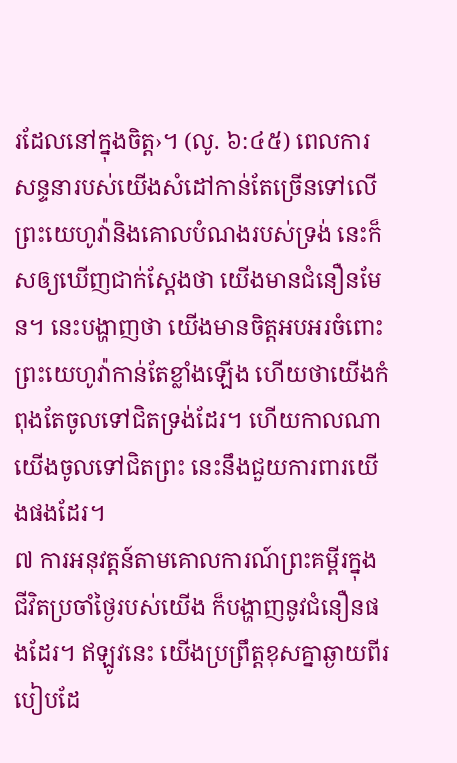រដែលនៅក្នុងចិត្ត›។ (លូ. ៦:៤៥) ពេលការសន្ទនារបស់យើងសំដៅកាន់តែច្រើនទៅលើព្រះយេហូវ៉ានិងគោលបំណងរបស់ទ្រង់ នេះក៏សឲ្យឃើញជាក់ស្តែងថា យើងមានជំនឿនមែន។ នេះបង្ហាញថា យើងមានចិត្តអបអរចំពោះព្រះយេហូវ៉ាកាន់តែខ្លាំងឡើង ហើយថាយើងកំពុងតែចូលទៅជិតទ្រង់ដែរ។ ហើយកាលណាយើងចូលទៅជិតព្រះ នេះនឹងជួយការពារយើងផងដែរ។
៧ ការអនុវត្តន៍តាមគោលការណ៍ព្រះគម្ពីរក្នុងជីវិតប្រចាំថ្ងៃរបស់យើង ក៏បង្ហាញនូវជំនឿនផងដែរ។ ឥឡូវនេះ យើងប្រព្រឹត្តខុសគ្នាឆ្ងាយពីរបៀបដែ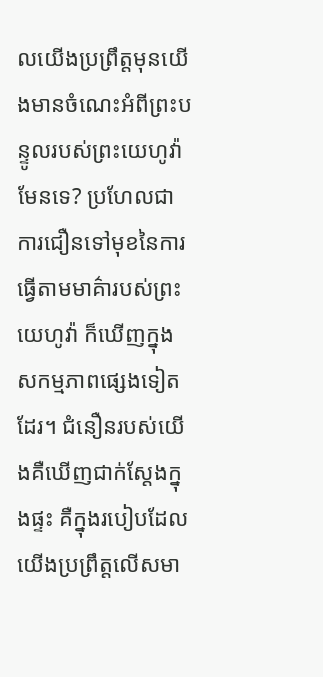លយើងប្រព្រឹត្តមុនយើងមានចំណេះអំពីព្រះបន្ទូលរបស់ព្រះយេហូវ៉ា មែនទេ? ប្រហែលជាការជឿនទៅមុខនៃការធ្វើតាមមាគ៌ារបស់ព្រះយេហូវ៉ា ក៏ឃើញក្នុងសកម្មភាពផ្សេងទៀតដែរ។ ជំនឿនរបស់យើងគឺឃើញជាក់ស្តែងក្នុងផ្ទះ គឺក្នុងរបៀបដែលយើងប្រព្រឹត្តលើសមា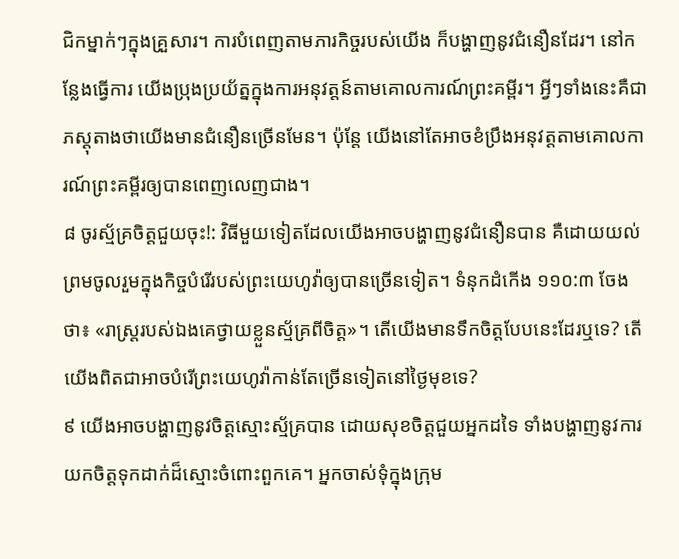ជិកម្នាក់ៗក្នុងគ្រួសារ។ ការបំពេញតាមភារកិច្ចរបស់យើង ក៏បង្ហាញនូវជំនឿនដែរ។ នៅកន្លែងធ្វើការ យើងប្រុងប្រយ័ត្នក្នុងការអនុវត្តន៍តាមគោលការណ៍ព្រះគម្ពីរ។ អ្វីៗទាំងនេះគឺជាភស្តុតាងថាយើងមានជំនឿនច្រើនមែន។ ប៉ុន្តែ យើងនៅតែអាចខំប្រឹងអនុវត្តតាមគោលការណ៍ព្រះគម្ពីរឲ្យបានពេញលេញជាង។
៨ ចូរស្ម័គ្រចិត្តជួយចុះ!: វិធីមួយទៀតដែលយើងអាចបង្ហាញនូវជំនឿនបាន គឺដោយយល់ព្រមចូលរួមក្នុងកិច្ចបំរើរបស់ព្រះយេហូវ៉ាឲ្យបានច្រើនទៀត។ ទំនុកដំកើង ១១០:៣ ចែងថា៖ «រាស្ត្ររបស់ឯងគេថ្វាយខ្លួនស្ម័គ្រពីចិត្ត»។ តើយើងមានទឹកចិត្តបែបនេះដែរឬទេ? តើយើងពិតជាអាចបំរើព្រះយេហូវ៉ាកាន់តែច្រើនទៀតនៅថ្ងៃមុខទេ?
៩ យើងអាចបង្ហាញនូវចិត្តស្មោះស្ម័គ្របាន ដោយសុខចិត្តជួយអ្នកដទៃ ទាំងបង្ហាញនូវការយកចិត្តទុកដាក់ដ៏ស្មោះចំពោះពួកគេ។ អ្នកចាស់ទុំក្នុងក្រុម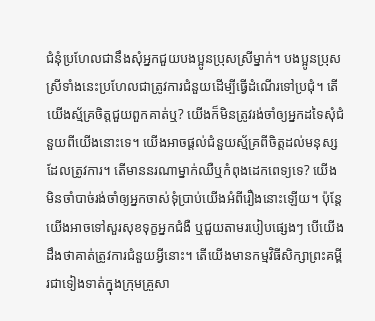ជំនុំប្រហែលជានឹងសុំអ្នកជួយបងប្អូនប្រុសស្រីម្នាក់។ បងប្អូនប្រុសស្រីទាំងនេះប្រហែលជាត្រូវការជំនួយដើម្បីធ្វើដំណើរទៅប្រជុំ។ តើយើងស្ម័គ្រចិត្តជួយពួកគាត់ឬ? យើងក៏មិនត្រូវរង់ចាំឲ្យអ្នកដទៃសុំជំនួយពីយើងនោះទេ។ យើងអាចផ្ដល់ជំនួយស្ម័គ្រពីចិត្តដល់មនុស្សដែលត្រូវការ។ តើមាននរណាម្នាក់ឈឺឬកំពុងដេកពេទ្យទេ? យើងមិនចាំបាច់រង់ចាំឲ្យអ្នកចាស់ទុំប្រាប់យើងអំពីរឿងនោះឡើយ។ ប៉ុន្តែ យើងអាចទៅសួរសុខទុក្ខអ្នកជំងឺ ឬជួយតាមរបៀបផ្សេងៗ បើយើងដឹងថាគាត់ត្រូវការជំនួយអ្វីនោះ។ តើយើងមានកម្មវិធីសិក្សាព្រះគម្ពីរជាទៀងទាត់ក្នុងក្រុមគ្រួសា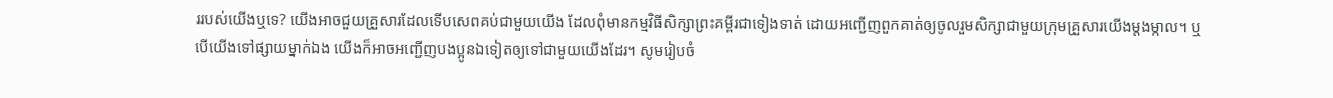ររបស់យើងឬទេ? យើងអាចជួយគ្រួសារដែលទើបសេពគប់ជាមួយយើង ដែលពុំមានកម្មវិធីសិក្សាព្រះគម្ពីរជាទៀងទាត់ ដោយអញ្ជើញពួកគាត់ឲ្យចូលរួមសិក្សាជាមួយក្រុមគ្រួសារយើងម្ដងម្កាល។ ឬបើយើងទៅផ្សាយម្នាក់ឯង យើងក៏អាចអញ្ជើញបងប្អូនឯទៀតឲ្យទៅជាមួយយើងដែរ។ សូមរៀបចំ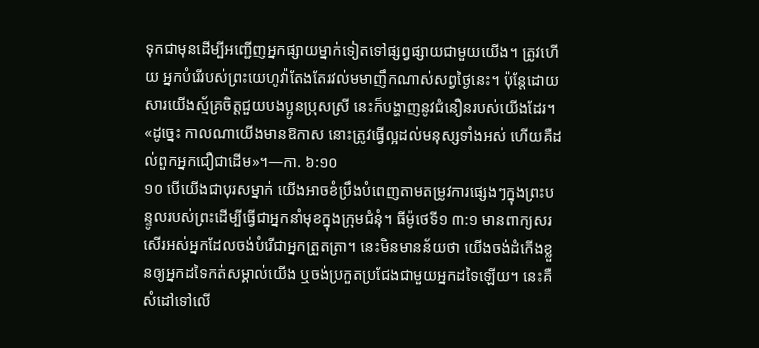ទុកជាមុនដើម្បីអញ្ជើញអ្នកផ្សាយម្នាក់ទៀតទៅផ្សព្វផ្សាយជាមួយយើង។ ត្រូវហើយ អ្នកបំរើរបស់ព្រះយេហូវ៉ាតែងតែរវល់មមាញឹកណាស់សព្វថ្ងៃនេះ។ ប៉ុន្តែដោយសារយើងស្ម័គ្រចិត្តជួយបងប្អូនប្រុសស្រី នេះក៏បង្ហាញនូវជំនឿនរបស់យើងដែរ។ «ដូច្នេះ កាលណាយើងមានឱកាស នោះត្រូវធ្វើល្អដល់មនុស្សទាំងអស់ ហើយគឺដល់ពួកអ្នកជឿជាដើម»។—កា. ៦:១០
១០ បើយើងជាបុរសម្នាក់ យើងអាចខំប្រឹងបំពេញតាមតម្រូវការផ្សេងៗក្នុងព្រះបន្ទូលរបស់ព្រះដើម្បីធ្វើជាអ្នកនាំមុខក្នុងក្រុមជំនុំ។ ធីម៉ូថេទី១ ៣:១ មានពាក្យសរសើរអស់អ្នកដែលចង់បំរើជាអ្នកត្រួតត្រា។ នេះមិនមានន័យថា យើងចង់ដំកើងខ្លួនឲ្យអ្នកដទៃកត់សម្គាល់យើង ឬចង់ប្រកួតប្រជែងជាមួយអ្នកដទៃឡើយ។ នេះគឺសំដៅទៅលើ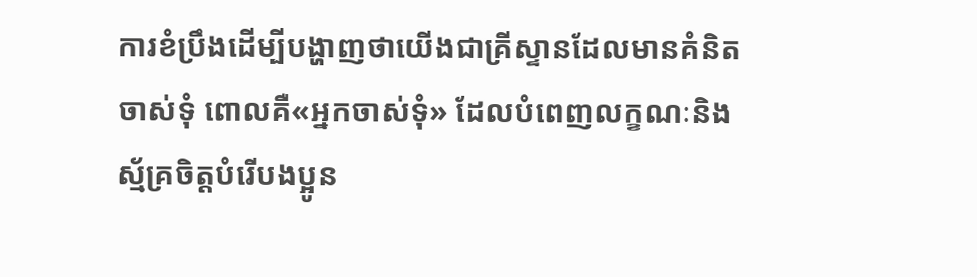ការខំប្រឹងដើម្បីបង្ហាញថាយើងជាគ្រីស្ទានដែលមានគំនិតចាស់ទុំ ពោលគឺ«អ្នកចាស់ទុំ» ដែលបំពេញលក្ខណៈនិងស្ម័គ្រចិត្តបំរើបងប្អូន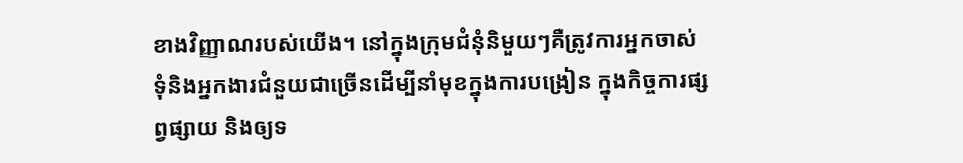ខាងវិញ្ញាណរបស់យើង។ នៅក្នុងក្រុមជំនុំនិមួយៗគឺត្រូវការអ្នកចាស់ទុំនិងអ្នកងារជំនួយជាច្រើនដើម្បីនាំមុខក្នុងការបង្រៀន ក្នុងកិច្ចការផ្សព្វផ្សាយ និងឲ្យទ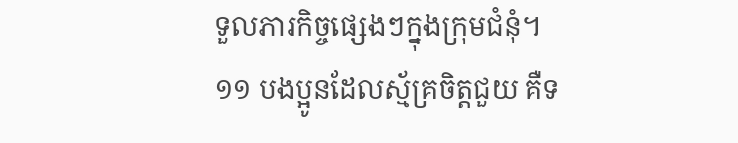ទួលភារកិច្ចផ្សេងៗក្នុងក្រុមជំនុំ។
១១ បងប្អូនដែលស្ម័គ្រចិត្តជួយ គឺទ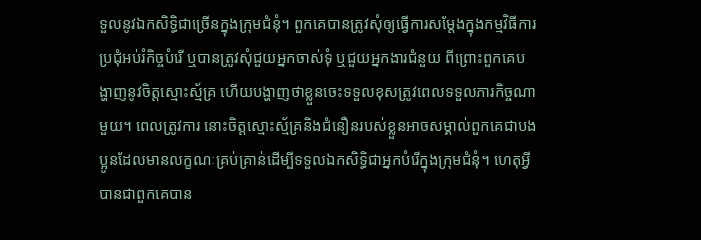ទួលនូវឯកសិទ្ធិជាច្រើនក្នុងក្រុមជំនុំ។ ពួកគេបានត្រូវសុំឲ្យធ្វើការសម្ដែងក្នុងកម្មវិធីការប្រជុំអប់រំកិច្ចបំរើ ឬបានត្រូវសុំជួយអ្នកចាស់ទុំ ឬជួយអ្នកងារជំនួយ ពីព្រោះពួកគេបង្ហាញនូវចិត្តស្មោះស្ម័គ្រ ហើយបង្ហាញថាខ្លួនចេះទទួលខុសត្រូវពេលទទួលភារកិច្ចណាមួយ។ ពេលត្រូវការ នោះចិត្តស្មោះស្ម័គ្រនិងជំនឿនរបស់ខ្លួនអាចសម្គាល់ពួកគេជាបងប្អូនដែលមានលក្ខណៈគ្រប់គ្រាន់ដើម្បីទទួលឯកសិទ្ធិជាអ្នកបំរើក្នុងក្រុមជំនុំ។ ហេតុអ្វីបានជាពួកគេបាន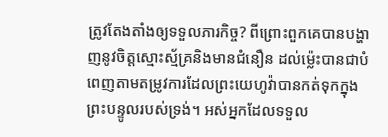ត្រូវតែងតាំងឲ្យទទួលភារកិច្ច? ពីព្រោះពួកគេបានបង្ហាញនូវចិត្តស្មោះស្ម័គ្រនិងមានជំនឿន ដល់ម្ល៉េះបានជាបំពេញតាមតម្រូវការដែលព្រះយេហូវ៉ាបានកត់ទុកក្នុងព្រះបន្ទូលរបស់ទ្រង់។ អស់អ្នកដែលទទួល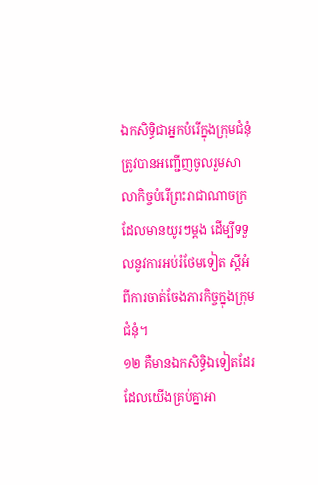ឯកសិទ្ធិជាអ្នកបំរើក្នុងក្រុមជំនុំ ត្រូវបានអញ្ជើញចូលរួមសាលាកិច្ចបំរើព្រះរាជាណាចក្រដែលមានយូរៗម្ដង ដើម្បីទទួលនូវការអប់រំថែមទៀត ស្តីអំពីការចាត់ចែងភារកិច្ចក្នុងក្រុមជំនុំ។
១២ គឺមានឯកសិទ្ធិឯទៀតដែរ ដែលយើងគ្រប់គ្នាអា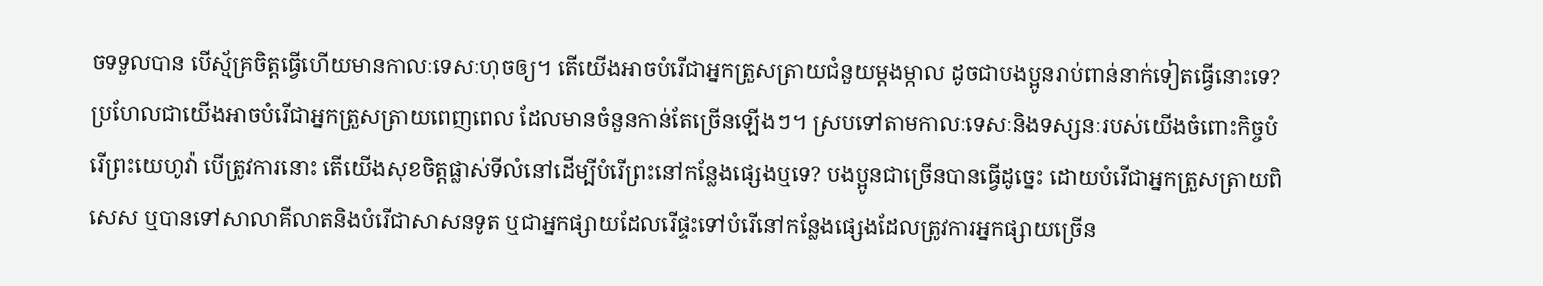ចទទួលបាន បើស្ម័គ្រចិត្តធ្វើហើយមានកាលៈទេសៈហុចឲ្យ។ តើយើងអាចបំរើជាអ្នកត្រួសត្រាយជំនួយម្ដងម្កាល ដូចជាបងប្អូនរាប់ពាន់នាក់ទៀតធ្វើនោះទេ? ប្រហែលជាយើងអាចបំរើជាអ្នកត្រួសត្រាយពេញពេល ដែលមានចំនួនកាន់តែច្រើនឡើងៗ។ ស្របទៅតាមកាលៈទេសៈនិងទស្សនៈរបស់យើងចំពោះកិច្ចបំរើព្រះយេហូវ៉ា បើត្រូវការនោះ តើយើងសុខចិត្តផ្លាស់ទីលំនៅដើម្បីបំរើព្រះនៅកន្លែងផ្សេងឬទេ? បងប្អូនជាច្រើនបានធ្វើដូច្នេះ ដោយបំរើជាអ្នកត្រួសត្រាយពិសេស ឬបានទៅសាលាគីលាតនិងបំរើជាសាសនទូត ឬជាអ្នកផ្សាយដែលរើផ្ទះទៅបំរើនៅកន្លែងផ្សេងដែលត្រូវការអ្នកផ្សាយច្រើន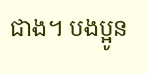ជាង។ បងប្អូន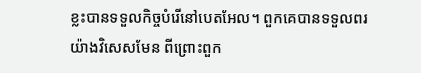ខ្លះបានទទួលកិច្ចបំរើនៅបេតអែល។ ពួកគេបានទទួលពរយ៉ាងវិសេសមែន ពីព្រោះពួក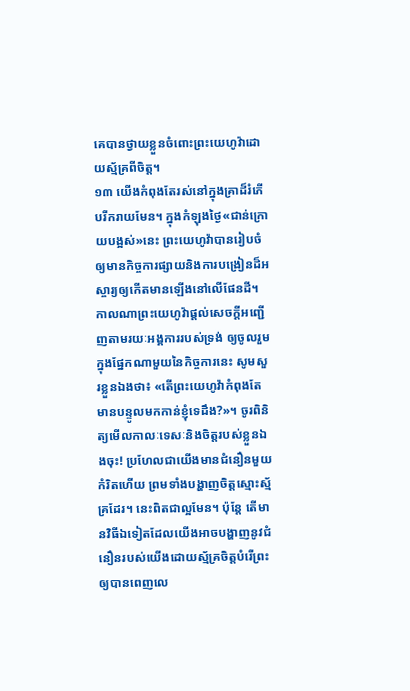គេបានថ្វាយខ្លួនចំពោះព្រះយេហូវ៉ាដោយស្ម័គ្រពីចិត្ត។
១៣ យើងកំពុងតែរស់នៅក្នុងគ្រាដ៏រំភើបរីករាយមែន។ ក្នុងកំឡុងថ្ងៃ«ជាន់ក្រោយបង្អស់»នេះ ព្រះយេហូវ៉ាបានរៀបចំឲ្យមានកិច្ចការផ្សាយនិងការបង្រៀនដ៏អស្ចារ្យឲ្យកើតមានឡើងនៅលើផែនដី។ កាលណាព្រះយេហូវ៉ាផ្ដល់សេចក្ដីអញ្ជើញតាមរយៈអង្គការរបស់ទ្រង់ ឲ្យចូលរួមក្នុងផ្នែកណាមួយនៃកិច្ចការនេះ សូមសួរខ្លួនឯងថា៖ «តើព្រះយេហូវ៉ាកំពុងតែមានបន្ទូលមកកាន់ខ្ញុំទេដឹង?»។ ចូរពិនិត្យមើលកាលៈទេសៈនិងចិត្តរបស់ខ្លួនឯងចុះ! ប្រហែលជាយើងមានជំនឿនមួយកំរិតហើយ ព្រមទាំងបង្ហាញចិត្តស្មោះស្ម័គ្រដែរ។ នេះពិតជាល្អមែន។ ប៉ុន្តែ តើមានវិធីឯទៀតដែលយើងអាចបង្ហាញនូវជំនឿនរបស់យើងដោយស្ម័គ្រចិត្តបំរើព្រះឲ្យបានពេញលេ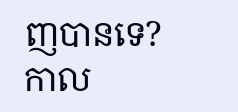ញបានទេ? កាល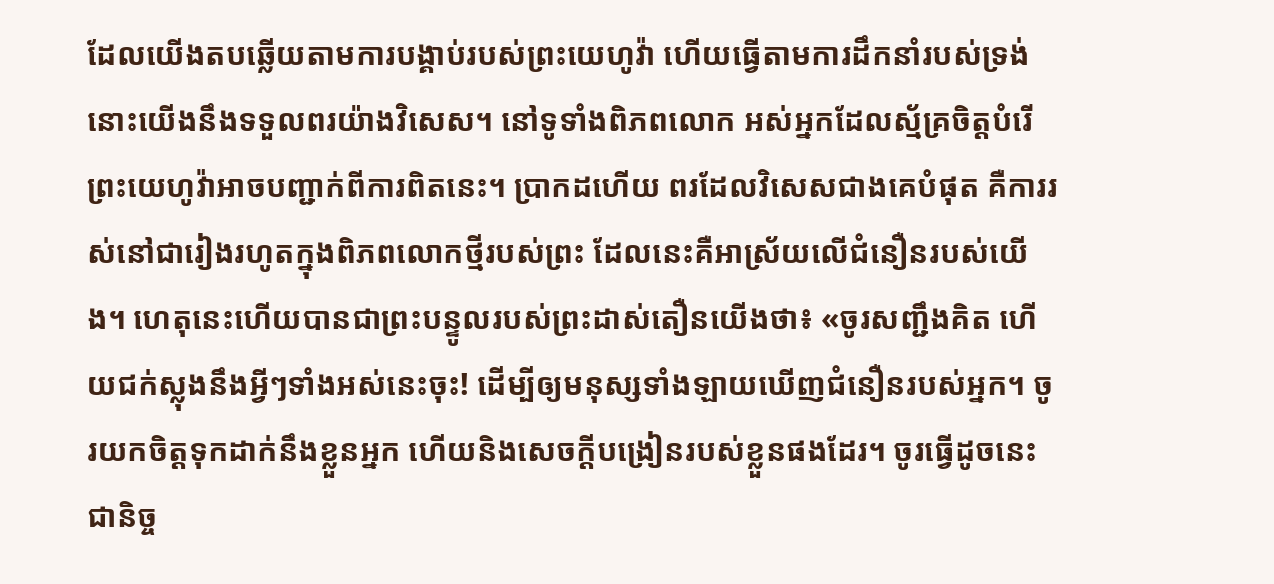ដែលយើងតបឆ្លើយតាមការបង្គាប់របស់ព្រះយេហូវ៉ា ហើយធ្វើតាមការដឹកនាំរបស់ទ្រង់ នោះយើងនឹងទទួលពរយ៉ាងវិសេស។ នៅទូទាំងពិភពលោក អស់អ្នកដែលស្ម័គ្រចិត្តបំរើព្រះយេហូវ៉ាអាចបញ្ជាក់ពីការពិតនេះ។ ប្រាកដហើយ ពរដែលវិសេសជាងគេបំផុត គឺការរស់នៅជារៀងរហូតក្នុងពិភពលោកថ្មីរបស់ព្រះ ដែលនេះគឺអាស្រ័យលើជំនឿនរបស់យើង។ ហេតុនេះហើយបានជាព្រះបន្ទូលរបស់ព្រះដាស់តឿនយើងថា៖ «ចូរសញ្ជឹងគិត ហើយជក់ស្លុងនឹងអ្វីៗទាំងអស់នេះចុះ! ដើម្បីឲ្យមនុស្សទាំងឡាយឃើញជំនឿនរបស់អ្នក។ ចូរយកចិត្តទុកដាក់នឹងខ្លួនអ្នក ហើយនិងសេចក្ដីបង្រៀនរបស់ខ្លួនផងដែរ។ ចូរធ្វើដូចនេះជានិច្ច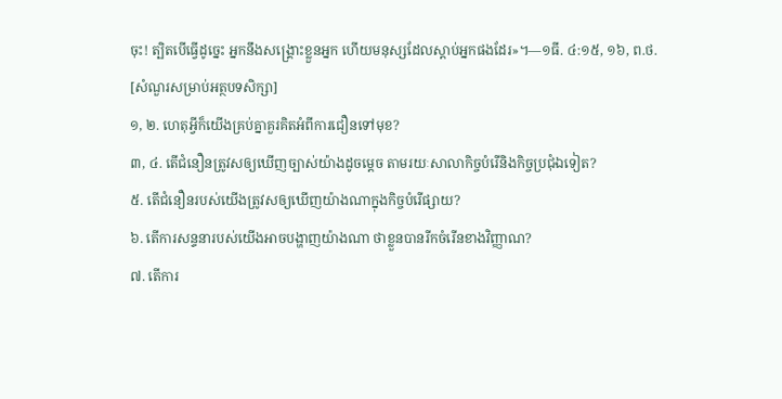ចុះ! ត្បិតបើធ្វើដូច្នេះ អ្នកនឹងសង្គ្រោះខ្លួនអ្នក ហើយមនុស្សដែលស្ដាប់អ្នកផងដែរ»។—១ធី. ៤:១៥, ១៦, ព.ថ.
[សំណួរសម្រាប់អត្ថបទសិក្សា]
១, ២. ហេតុអ្វីក៏យើងគ្រប់គ្នាគួរគិតអំពីការជឿនទៅមុខ?
៣, ៤. តើជំនឿនត្រូវសឲ្យឃើញច្បាស់យ៉ាងដូចម្ដេច តាមរយៈសាលាកិច្ចបំរើនិងកិច្ចប្រជុំឯទៀត?
៥. តើជំនឿនរបស់យើងត្រូវសឲ្យឃើញយ៉ាងណាក្នុងកិច្ចបំរើផ្សាយ?
៦. តើការសន្ទនារបស់យើងអាចបង្ហាញយ៉ាងណា ថាខ្លួនបានរីកចំរើនខាងវិញ្ញាណ?
៧. តើការ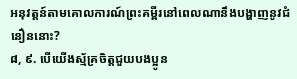អនុវត្តន៍តាមគោលការណ៍ព្រះគម្ពីរនៅពេលណានឹងបង្ហាញនូវជំនឿននោះ?
៨, ៩. បើយើងស្ម័គ្រចិត្តជួយបងប្អូន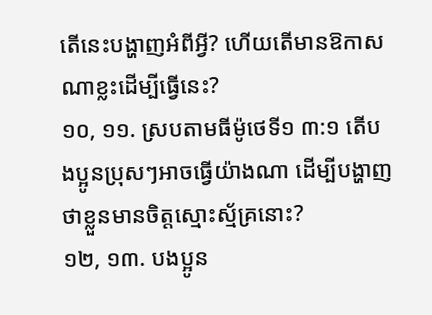តើនេះបង្ហាញអំពីអ្វី? ហើយតើមានឱកាសណាខ្លះដើម្បីធ្វើនេះ?
១០, ១១. ស្របតាមធីម៉ូថេទី១ ៣:១ តើបងប្អូនប្រុសៗអាចធ្វើយ៉ាងណា ដើម្បីបង្ហាញថាខ្លួនមានចិត្តស្មោះស្ម័គ្រនោះ?
១២, ១៣. បងប្អូន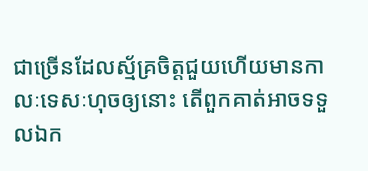ជាច្រើនដែលស្ម័គ្រចិត្តជួយហើយមានកាលៈទេសៈហុចឲ្យនោះ តើពួកគាត់អាចទទួលឯក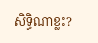សិទ្ធិណាខ្លះ?